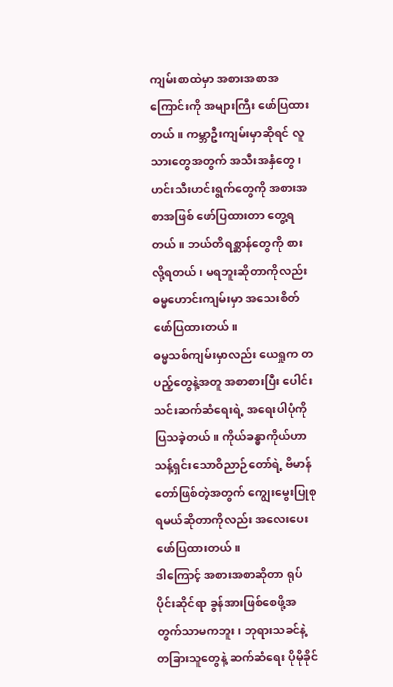ကျမ်းစာထဲမှာ အစားအစာအကြောင်းကို အများကြီး ဖော်ပြထားတယ်။ ကမ္ဘာဦးကျမ်းမှာဆိုရင် လူသားတွေအတွက် အသီးအနှံတွေ၊ ဟင်းသီးဟင်းရွက်တွေကို အစားအစာအဖြစ် ဖော်ပြထားတာ တွေ့ရတယ်။ ဘယ်တိရစ္ဆာန်တွေကို စားလို့ရတယ်၊ မရဘူးဆိုတာကိုလည်း ဓမ္မဟောင်းကျမ်းမှာ အသေးစိတ် ဖော်ပြထားတယ်။
ဓမ္မသစ်ကျမ်းမှာလည်း ယေရှုက တပည့်တွေနဲ့အတူ အစာစားပြီး ပေါင်းသင်းဆက်ဆံရေးရဲ့ အရေးပါပုံကို ပြသခဲ့တယ်။ ကိုယ်ခန္ဓာကိုယ်ဟာ သန့်ရှင်းသောဝိညာဉ်တော်ရဲ့ ဗိမာန်တော်ဖြစ်တဲ့အတွက် ကျွေးမွေးပြုစုရမယ်ဆိုတာကိုလည်း အလေးပေး ဖော်ပြထားတယ်။
ဒါကြောင့် အစားအစာဆိုတာ ရုပ်ပိုင်းဆိုင်ရာ ခွန်အားဖြစ်စေဖို့အတွက်သာမကဘူး၊ ဘုရားသခင်နဲ့ တခြားသူတွေနဲ့ ဆက်ဆံရေး ပိုမိုခိုင်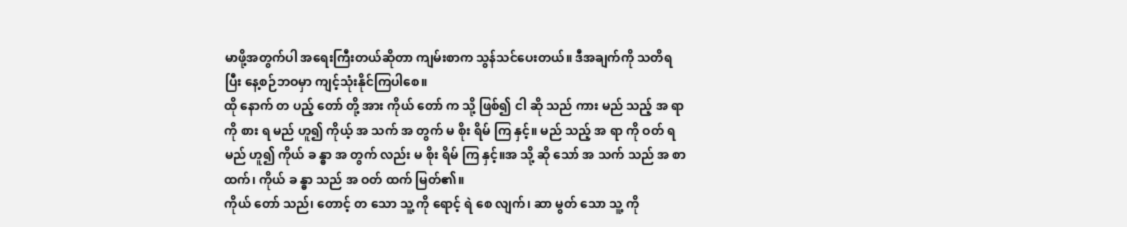မာဖို့အတွက်ပါ အရေးကြီးတယ်ဆိုတာ ကျမ်းစာက သွန်သင်ပေးတယ်။ ဒီအချက်ကို သတိရပြီး နေ့စဉ်ဘဝမှာ ကျင့်သုံးနိုင်ကြပါစေ။
ထို နောက် တ ပည့် တော် တို့ အား ကိုယ် တော် က သို့ ဖြစ်၍ ငါ ဆို သည် ကား မည် သည့် အ ရာ ကို စား ရ မည် ဟူ၍ ကိုယ့် အ သက် အ တွက် မ စိုး ရိမ် ကြ နှင့်။ မည် သည့် အ ရာ ကို ဝတ် ရ မည် ဟူ၍ ကိုယ် ခ န္ဓာ အ တွက် လည်း မ စိုး ရိမ် ကြ နှင့်။အ သို့ ဆို သော် အ သက် သည် အ စာ ထက်၊ ကိုယ် ခ န္ဓာ သည် အ ဝတ် ထက် မြတ်၏။
ကိုယ် တော် သည်၊ တောင့် တ သော သူ့ ကို ရောင့် ရဲ စေ လျက်၊ ဆာ မွတ် သော သူ့ ကို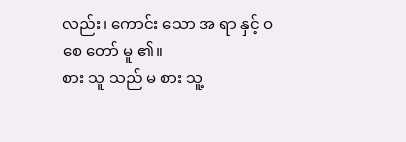လည်း၊ ကောင်း သော အ ရာ နှင့် ဝ စေ တော် မူ ၏။
စား သူ သည် မ စား သူ့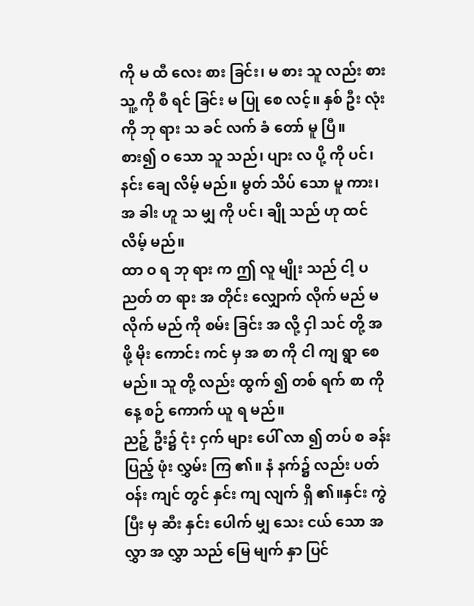ကို မ ထီ လေး စား ခြင်း၊ မ စား သူ လည်း စား သူ့ ကို စီ ရင် ခြင်း မ ပြု စေ လင့်။ နှစ် ဦး လုံး ကို ဘု ရား သ ခင် လက် ခံ တော် မူ ပြီ။
စား၍ ဝ သော သူ သည်၊ ပျား လ ပို့ ကို ပင်၊ နင်း ချေ လိမ့် မည်။ မွတ် သိပ် သော မူ ကား၊ အ ခါး ဟူ သ မျှ ကို ပင်၊ ချို သည် ဟု ထင် လိမ့် မည်။
ထာ ဝ ရ ဘု ရား က ဤ လူ မျိုး သည် ငါ့ ပ ညတ် တ ရား အ တိုင်း လျှောက် လိုက် မည် မ လိုက် မည် ကို စမ်း ခြင်း အ လို့ ငှါ သင် တို့ အ ဖို့ မိုး ကောင်း ကင် မှ အ စာ ကို ငါ ကျ ရွာ စေ မည်။ သူ တို့ လည်း ထွက် ၍ တစ် ရက် စာ ကို နေ့ စဉ် ကောက် ယူ ရ မည်။
ညဉ့် ဦး၌ ငုံး ငှက် များ ပေါ် လာ ၍ တပ် စ ခန်း ပြည့် ဖုံး လွှမ်း ကြ ၏။ နံ နက်၌ လည်း ပတ် ဝန်း ကျင် တွင် နှင်း ကျ လျက် ရှိ ၏။နှင်း ကွဲ ပြီး မှ ဆီး နှင်း ပေါက် မျှ သေး ငယ် သော အ လွှာ အ လွှာ သည် မြေ မျက် နှာ ပြင်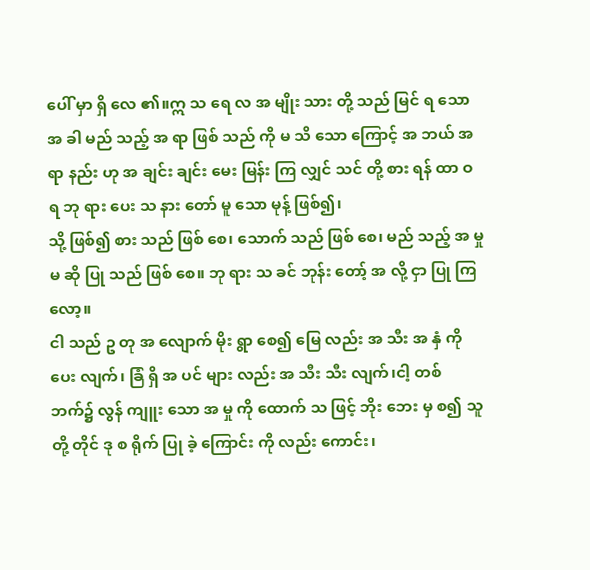ပေါ် မှာ ရှိ လေ ၏။ဣ သ ရေ လ အ မျိုး သား တို့ သည် မြင် ရ သော အ ခါ မည် သည့် အ ရာ ဖြစ် သည် ကို မ သိ သော ကြောင့် အ ဘယ် အ ရာ နည်း ဟု အ ချင်း ချင်း မေး မြန်း ကြ လျှင် သင် တို့ စား ရန် ထာ ဝ ရ ဘု ရား ပေး သ နား တော် မူ သော မုန့် ဖြစ်၍၊
သို့ ဖြစ်၍ စား သည် ဖြစ် စေ၊ သောက် သည် ဖြစ် စေ၊ မည် သည့် အ မှု မ ဆို ပြု သည် ဖြစ် စေ။ ဘု ရား သ ခင် ဘုန်း တော့် အ လို့ ငှာ ပြု ကြ လော့။
ငါ သည် ဥ တု အ လျောက် မိုး ရွာ စေ၍ မြေ လည်း အ သီး အ နှံ ကို ပေး လျက်၊ ခြံ ရှိ အ ပင် များ လည်း အ သီး သီး လျက်၊ငါ့ တစ် ဘက်၌ လွန် ကျူး သော အ မှု ကို ထောက် သ ဖြင့် ဘိုး ဘေး မှ စ၍ သူ တို့ တိုင် ဒု စ ရိုက် ပြု ခဲ့ ကြောင်း ကို လည်း ကောင်း၊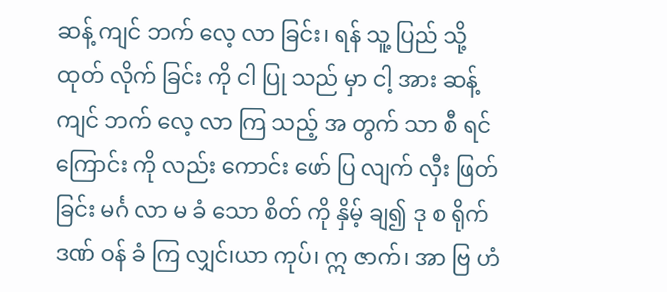ဆန့် ကျင် ဘက် လေ့ လာ ခြင်း၊ ရန် သူ့ ပြည် သို့ ထုတ် လိုက် ခြင်း ကို ငါ ပြု သည် မှာ ငါ့ အား ဆန့် ကျင် ဘက် လေ့ လာ ကြ သည့် အ တွက် သာ စီ ရင် ကြောင်း ကို လည်း ကောင်း ဖော် ပြ လျက် လှီး ဖြတ် ခြင်း မင်္ဂ လာ မ ခံ သော စိတ် ကို နှိမ့် ချ၍ ဒု စ ရိုက် ဒဏ် ဝန် ခံ ကြ လျှင်၊ယာ ကုပ်၊ ဣ ဇာက်၊ အာ ဗြ ဟံ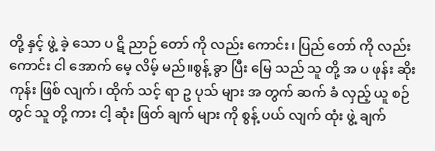တို့ နှင့် ဖွဲ့ ခဲ့ သော ပ ဋိ ညာဉ် တော် ကို လည်း ကောင်း၊ ပြည် တော် ကို လည်း ကောင်း ငါ အောက် မေ့ လိမ့် မည်။စွန့် ခွာ ပြီး မြေ သည် သူ တို့ အ ပ ဖုန်း ဆိုး ကုန်း ဖြစ် လျက်၊ ထိုက် သင့် ရာ ဥ ပုသ် များ အ တွက် ဆက် ခံ လှည့် ယူ စဉ် တွင် သူ တို့ ကား ငါ့ ဆုံး ဖြတ် ချက် များ ကို စွန့် ပယ် လျက် ထုံး ဖွဲ့ ချက်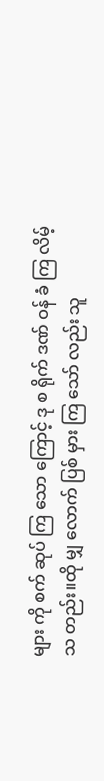များ ကို စက် ဆုပ် ကြ သော ကြောင့် ဒု စ ရိုက် ဒဏ် ဝန် ခံ ကြ လိမ့် သ တည်း။ထို မျှ လောက် ပြစ် မှား ကြ သော် လည်း သူ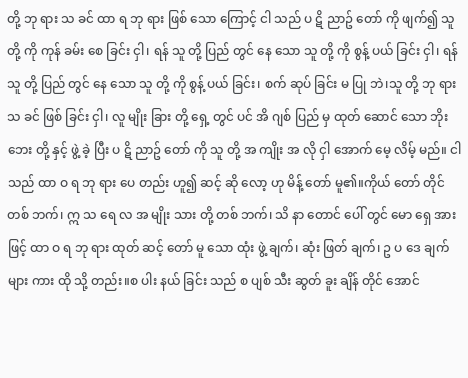တို့ ဘု ရား သ ခင် ထာ ရ ဘု ရား ဖြစ် သော ကြောင့် ငါ သည် ပ ဋိ ညာဥ် တော် ကို ဖျက်၍ သူ တို့ ကို ကုန် ခမ်း စေ ခြင်း ငှါ၊ ရန် သူ တို့ ပြည် တွင် နေ သော သူ တို့ ကို စွန့် ပယ် ခြင်း ငှါ၊ ရန် သူ တို့ ပြည် တွင် နေ သော သူ တို့ ကို စွန့် ပယ် ခြင်း၊ စက် ဆုပ် ခြင်း မ ပြု ဘဲ၊သူ တို့ ဘု ရား သ ခင် ဖြစ် ခြင်း ငှါ၊ လူ မျိုး ခြား တို့ ရှေ့ တွင် ပင် အိ ဂျစ် ပြည် မှ ထုတ် ဆောင် သော ဘိုး ဘေး တို့ နှင့် ဖွဲ့ ခဲ့ ပြီး ပ ဋိ ညာဥ် တော် ကို သူ တို့ အ ကျိုး အ လို ငှါ အောက် မေ့ လိမ့် မည်။ ငါ သည် ထာ ဝ ရ ဘု ရား ပေ တည်း ဟူ၍ ဆင့် ဆို လော့ ဟု မိန့် တော် မူ၏။ကိုယ် တော် တိုင် တစ် ဘက်၊ ဣ သ ရေ လ အ မျိုး သား တို့ တစ် ဘက်၊ သိ နာ တောင် ပေါ် တွင် မော ရှေ အား ဖြင့် ထာ ဝ ရ ဘု ရား ထုတ် ဆင့် တော် မူ သော ထုံး ဖွဲ့ ချက်၊ ဆုံး ဖြတ် ချက်၊ ဥ ပ ဒေ ချက် များ ကား ထို သို့ တည်း။စ ပါး နယ် ခြင်း သည် စ ပျစ် သီး ဆွတ် ခူး ချိန် တိုင် အောင်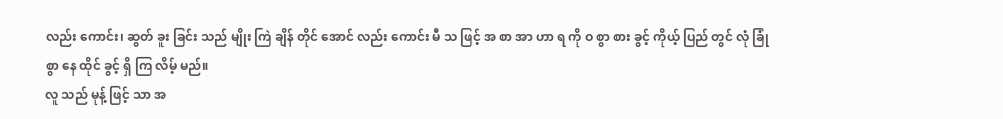လည်း ကောင်း၊ ဆွတ် ခူး ခြင်း သည် မျိုး ကြဲ ချိန် တိုင် အောင် လည်း ကောင်း မီ သ ဖြင့် အ စာ အာ ဟာ ရ ကို ဝ စွာ စား ခွင့် ကိုယ့် ပြည် တွင် လုံ ခြုံ စွာ နေ ထိုင် ခွင့် ရှိ ကြ လိမ့် မည်။
လူ သည် မုန့် ဖြင့် သာ အ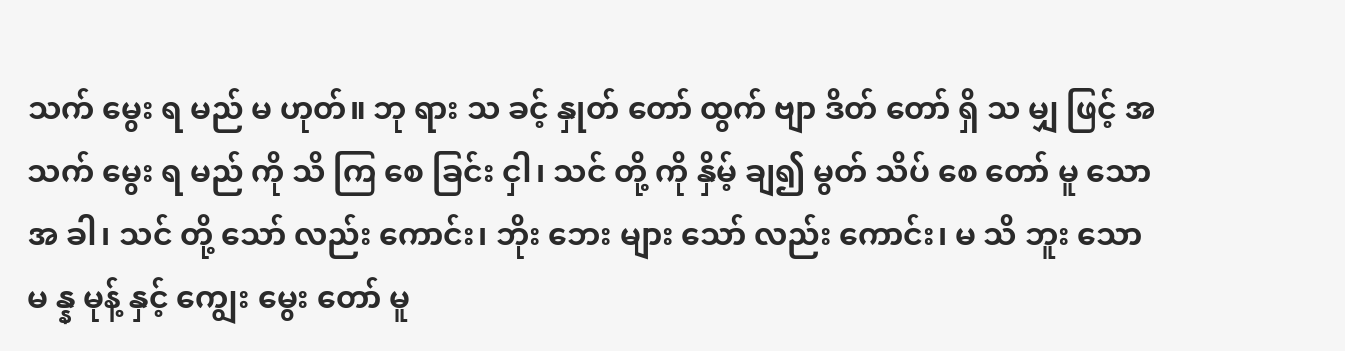သက် မွေး ရ မည် မ ဟုတ်။ ဘု ရား သ ခင့် နှုတ် တော် ထွက် ဗျာ ဒိတ် တော် ရှိ သ မျှ ဖြင့် အ သက် မွေး ရ မည် ကို သိ ကြ စေ ခြင်း ငှါ၊ သင် တို့ ကို နှိမ့် ချ၍ မွတ် သိပ် စေ တော် မူ သော အ ခါ၊ သင် တို့ သော် လည်း ကောင်း၊ ဘိုး ဘေး များ သော် လည်း ကောင်း၊ မ သိ ဘူး သော မ န္န မုန့် နှင့် ကျွေး မွေး တော် မူ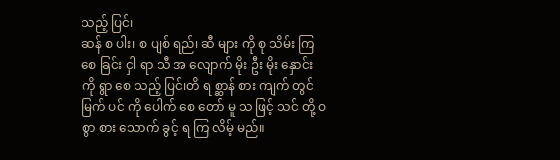သည့် ပြင်၊
ဆန် စ ပါး၊ စ ပျစ် ရည်၊ ဆီ များ ကို စု သိမ်း ကြ စေ ခြင်း ငှါ ရာ သီ အ လျောက် မိုး ဦး မိုး နှောင်း ကို ရွာ စေ သည့် ပြင်၊တိ ရ စ္ဆာန် စား ကျက် တွင် မြက် ပင် ကို ပေါက် စေ တော် မူ သ ဖြင့် သင် တို့ ဝ စွာ စား သောက် ခွင့် ရ ကြ လိမ့် မည်။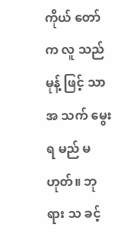ကိုယ် တော် က လူ သည် မုန့် ဖြင့် သာ အ သက် မွေး ရ မည် မ ဟုတ်။ ဘု ရား သ ခင့်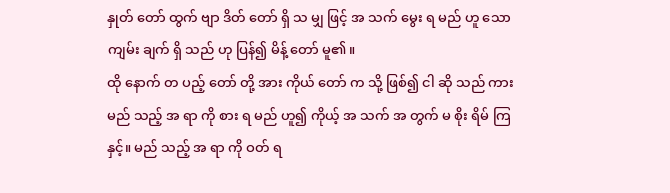နှုတ် တော် ထွက် ဗျာ ဒိတ် တော် ရှိ သ မျှ ဖြင့် အ သက် မွေး ရ မည် ဟူ သော ကျမ်း ချက် ရှိ သည် ဟု ပြန်၍ မိန့် တော် မူ၏။
ထို နောက် တ ပည့် တော် တို့ အား ကိုယ် တော် က သို့ ဖြစ်၍ ငါ ဆို သည် ကား မည် သည့် အ ရာ ကို စား ရ မည် ဟူ၍ ကိုယ့် အ သက် အ တွက် မ စိုး ရိမ် ကြ နှင့်။ မည် သည့် အ ရာ ကို ဝတ် ရ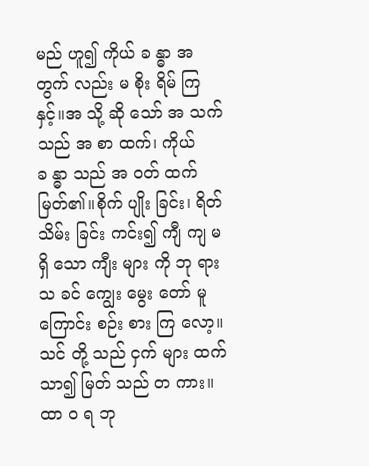မည် ဟူ၍ ကိုယ် ခ န္ဓာ အ တွက် လည်း မ စိုး ရိမ် ကြ နှင့်။အ သို့ ဆို သော် အ သက် သည် အ စာ ထက်၊ ကိုယ် ခ န္ဓာ သည် အ ဝတ် ထက် မြတ်၏။စိုက် ပျိုး ခြင်း၊ ရိတ် သိမ်း ခြင်း ကင်း၍ ကျီ ကျ မ ရှိ သော ကျီး များ ကို ဘု ရား သ ခင် ကျွေး မွေး တော် မူ ကြောင်း စဉ်း စား ကြ လော့။ သင် တို့ သည် ငှက် များ ထက် သာ၍ မြတ် သည် တ ကား။
ထာ ဝ ရ ဘု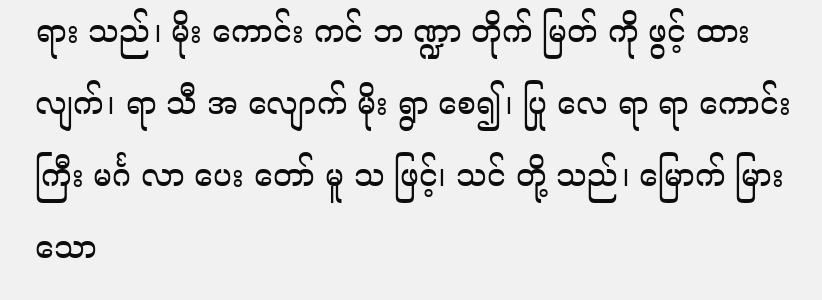ရား သည်၊ မိုး ကောင်း ကင် ဘ ဏ္ဍာ တိုက် မြတ် ကို ဖွင့် ထား လျက်၊ ရာ သီ အ လျောက် မိုး ရွာ စေ၍၊ ပြု လေ ရာ ရာ ကောင်း ကြီး မင်္ဂ လာ ပေး တော် မူ သ ဖြင့်၊ သင် တို့ သည်၊ မြောက် မြား သော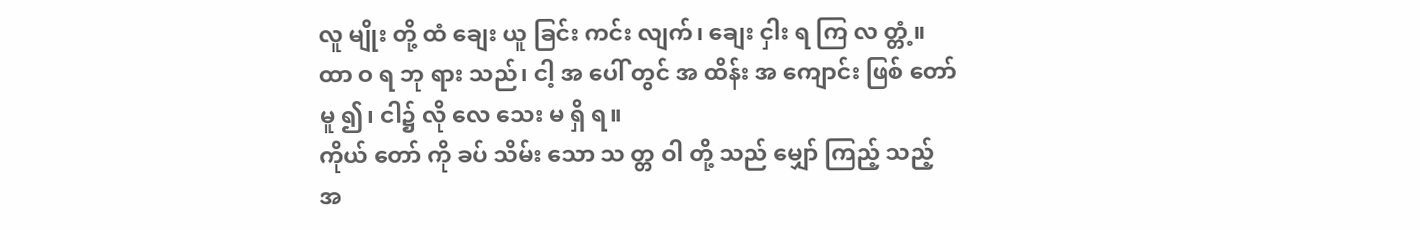လူ မျိုး တို့ ထံ ချေး ယူ ခြင်း ကင်း လျက်၊ ချေး ငှါး ရ ကြ လ တ္တံ့။
ထာ ဝ ရ ဘု ရား သည်၊ ငါ့ အ ပေါ် တွင် အ ထိန်း အ ကျောင်း ဖြစ် တော် မူ ၍၊ ငါ၌ လို လေ သေး မ ရှိ ရ။
ကိုယ် တော် ကို ခပ် သိမ်း သော သ တ္တ ဝါ တို့ သည် မျှော် ကြည့် သည့် အ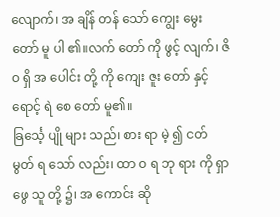လျောက်၊ အ ချိန် တန် သော် ကျွေး မွေး တော် မူ ပါ ၏။လက် တော် ကို ဖွင့် လျက်၊ ဇိ ဝ ရှိ အ ပေါင်း တို့ ကို ကျေး ဇူး တော် နှင့် ရောင့် ရဲ စေ တော် မူ၏။
ခြင်္သေ့ ပျို များ သည်၊ စား ရာ မဲ့ ၍ ငတ် မွတ် ရ သော် လည်း၊ ထာ ဝ ရ ဘု ရား ကို ရှာ ဖွေ သူ တို့ ၌၊ အ ကောင်း ဆို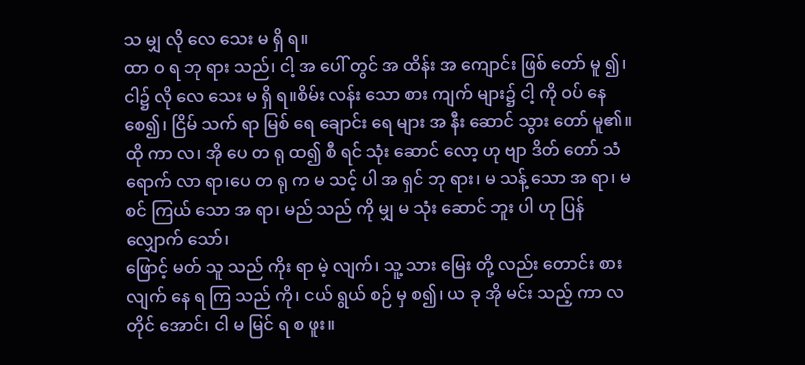သ မျှ လို လေ သေး မ ရှိ ရ။
ထာ ဝ ရ ဘု ရား သည်၊ ငါ့ အ ပေါ် တွင် အ ထိန်း အ ကျောင်း ဖြစ် တော် မူ ၍၊ ငါ၌ လို လေ သေး မ ရှိ ရ။စိမ်း လန်း သော စား ကျက် များ၌ ငါ့ ကို ဝပ် နေ စေ၍၊ ငြိမ် သက် ရာ မြစ် ရေ ချောင်း ရေ များ အ နီး ဆောင် သွား တော် မူ၏။
ထို ကာ လ၊ အို ပေ တ ရု ထ၍ စီ ရင် သုံး ဆောင် လော့ ဟု ဗျာ ဒိတ် တော် သံ ရောက် လာ ရာ၊ပေ တ ရု က မ သင့် ပါ အ ရှင် ဘု ရား၊ မ သန့် သော အ ရာ၊ မ စင် ကြယ် သော အ ရာ၊ မည် သည် ကို မျှ မ သုံး ဆောင် ဘူး ပါ ဟု ပြန် လျှောက် သော်၊
ဖြောင့် မတ် သူ သည် ကိုး ရာ မဲ့ လျက်၊ သူ့ သား မြေး တို့ လည်း တောင်း စား လျက် နေ ရ ကြ သည် ကို၊ ငယ် ရွယ် စဉ် မှ စ၍၊ ယ ခု အို မင်း သည့် ကာ လ တိုင် အောင်၊ ငါ မ မြင် ရ စ ဖူး။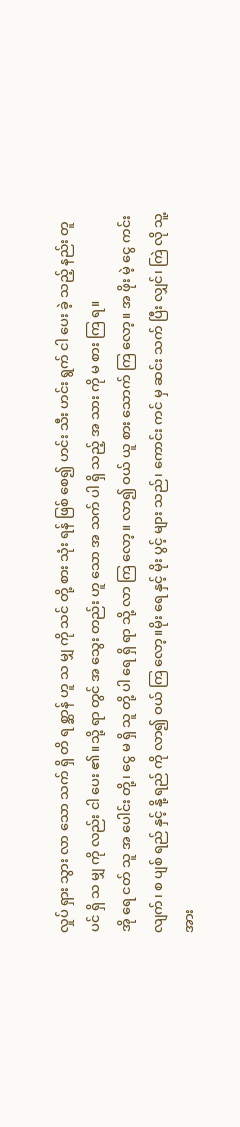လှုပ် ရှား သွား လာ သော သက် ရှိ တိ ရ စ္ဆာန် ဟူ သ မျှ ကို သင် တို့ စား သုံး ရန် ဖြစ် စေ၍ ဟင်း သီး ဟင်း ရွက် ငါ ပေး ခဲ့ သည့် နည်း တူ ပင် ရှိ သ မျှ ကို လည်း ငါ ပေး ၏။သို့ ရာ တွင် အ သွေး တည်း ဟူ သော အ သက် ပါ ရှိ သည့် အ သား ကို မ စား ကြ ရ။
အို ရေ ငတ် သူ အ ပေါင်း တို့၊ ငွေ မ ရှိ သူ တို့ ပါ ရေ ရှိ ရာ သို့ လာ ကြ လော့။ လာ၍ ဝယ် ယူ စား သောက် ကြ လော့။ အ ဖိုး မဲ့ ငွေ ကင်း လျက်၊ စ ပျစ် ရည် နှင့် နို့ ရည် ကို လာ၍ ဝယ် ကြ လော့။မိုး ရေ နှင့် မိုး ပွင့် များ သည်၊ ကောင်း ကင် မှ ဆင်း သက် ပြီး လျှင်၊ ကြဲ လို သူ့ အား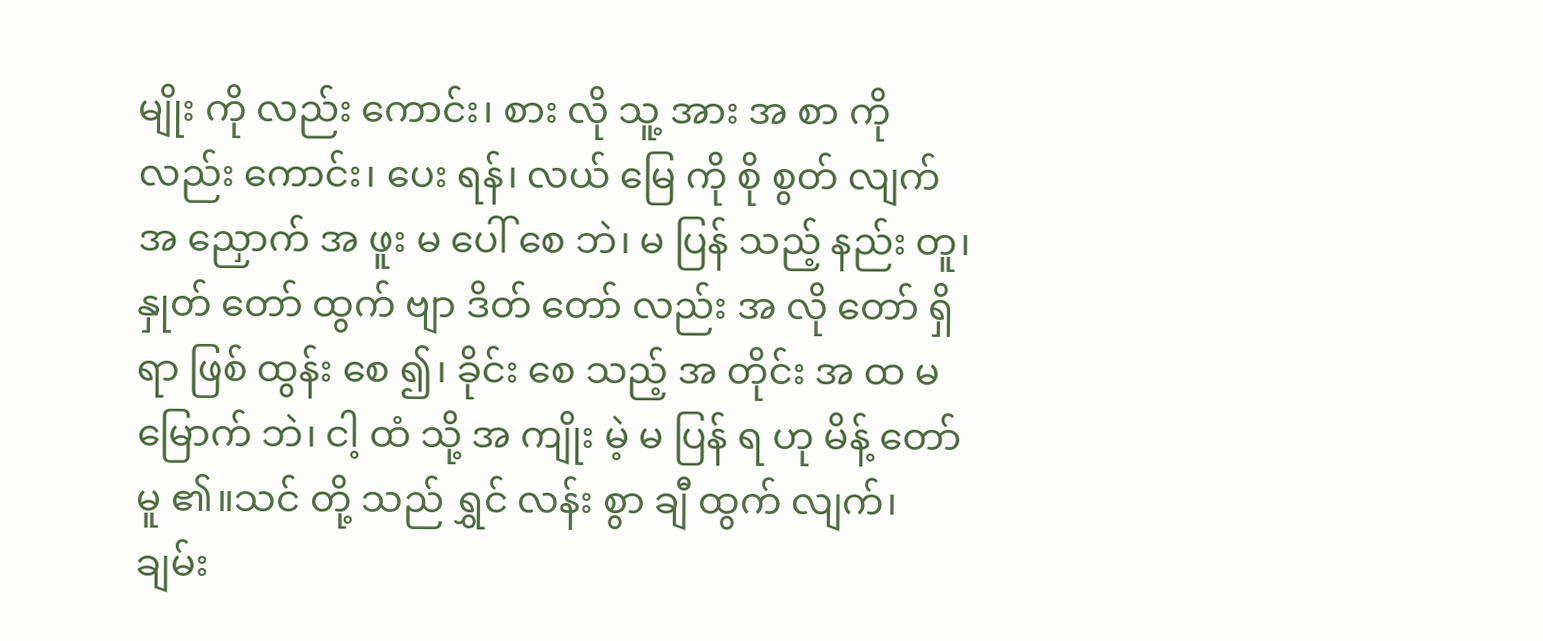မျိုး ကို လည်း ကောင်း၊ စား လို သူ့ အား အ စာ ကို လည်း ကောင်း၊ ပေး ရန်၊ လယ် မြေ ကို စို စွတ် လျက် အ ညှောက် အ ဖူး မ ပေါ် စေ ဘဲ၊ မ ပြန် သည့် နည်း တူ၊နှုတ် တော် ထွက် ဗျာ ဒိတ် တော် လည်း အ လို တော် ရှိ ရာ ဖြစ် ထွန်း စေ ၍၊ ခိုင်း စေ သည့် အ တိုင်း အ ထ မ မြောက် ဘဲ၊ ငါ့ ထံ သို့ အ ကျိုး မဲ့ မ ပြန် ရ ဟု မိန့် တော် မူ ၏။သင် တို့ သည် ရွှင် လန်း စွာ ချီ ထွက် လျက်၊ ချမ်း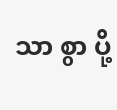သာ စွာ ပို့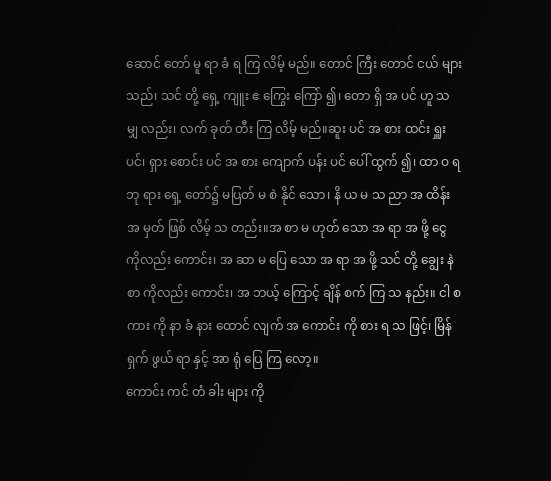ဆောင် တော် မူ ရာ ခံ ရ ကြ လိမ့် မည်။ တောင် ကြီး တောင် ငယ် များ သည်၊ သင် တို့ ရှေ့ ကျူး ဧ ကြွေး ကြော် ၍၊ တော ရှိ အ ပင် ဟူ သ မျှ လည်း၊ လက် ခုတ် တီး ကြ လိမ့် မည်။ဆူး ပင် အ စား ထင်း ရှူး ပင်၊ ရှား စောင်း ပင် အ စား ကျောက် ပန်း ပင် ပေါ် ထွက် ၍၊ ထာ ဝ ရ ဘု ရား ရှေ့ တော်၌ မပြတ် မ စဲ နိုင် သော၊ နိ ယ မ သ ညာ အ ထိန်း အ မှတ် ဖြစ် လိမ့် သ တည်း။အ စာ မ ဟုတ် သော အ ရာ အ ဖို့ ငွေ ကိုလည်း ကောင်း၊ အ ဆာ မ ပြေ သော အ ရာ အ ဖို့ သင် တို့ ချွေး နဲ စာ ကိုလည်း ကောင်း၊ အ ဘယ့် ကြောင့် ချိန် စက် ကြ သ နည်း။ ငါ စ ကား ကို နာ ခံ နား ထောင် လျက် အ ကောင်း ကို စား ရ သ ဖြင့်၊ မြိန် ရှက် ဖွယ် ရာ နှင့် အာ ရုံ ပြေ ကြ လော့။
ကောင်း ကင် တံ ခါး များ ကို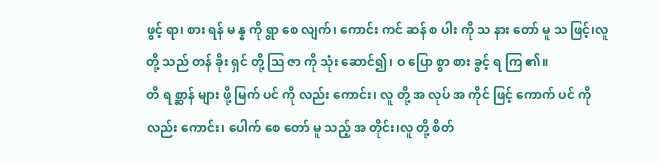ဖွင့် ရာ၊ စား ရန် မ န္န ကို ရွာ စေ လျက်၊ ကောင်း ကင် ဆန် စ ပါး ကို သ နား တော် မူ သ ဖြင့်၊လူ တို့ သည် တန် ခိုး ရှင် တို့ ဩ ဇာ ကို သုံး ဆောင်၍၊ ဝ ပြော စွာ စား ခွင့် ရ ကြ ၏။
တိ ရ စ္ဆာန် များ ဖို့ မြက် ပင် ကို လည်း ကောင်း၊ လူ တို့ အ လုပ် အ ကိုင် ဖြင့် ကောက် ပင် ကို လည်း ကောင်း၊ ပေါက် စေ တော် မူ သည့် အ တိုင်း၊လူ တို့ စိတ်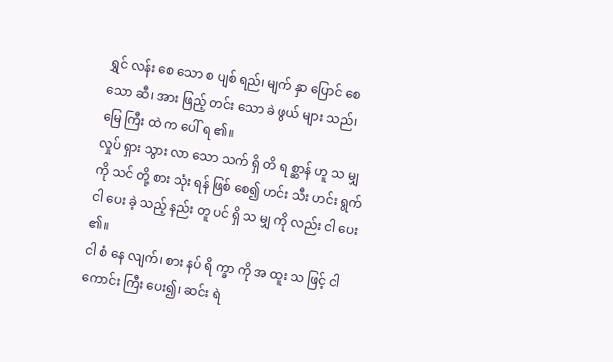ရွှင် လန်း စေ သော စ ပျစ် ရည်၊ မျက် နှာ ပြောင် စေ သော ဆီ၊ အား ဖြည့် တင်း သော ခဲ ဖွယ် များ သည်၊ မြေ ကြီး ထဲ က ပေါ် ရ ၏။
လှုပ် ရှား သွား လာ သော သက် ရှိ တိ ရ စ္ဆာန် ဟူ သ မျှ ကို သင် တို့ စား သုံး ရန် ဖြစ် စေ၍ ဟင်း သီး ဟင်း ရွက် ငါ ပေး ခဲ့ သည့် နည်း တူ ပင် ရှိ သ မျှ ကို လည်း ငါ ပေး ၏။
ငါ စံ နေ လျက်၊ စား နပ် ရိ က္ခာ ကို အ ထူး သ ဖြင့် ငါ ကောင်း ကြီး ပေး၍၊ ဆင်း ရဲ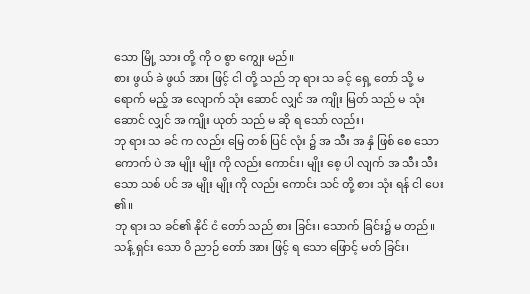သော မြို့ သား တို့ ကို ဝ စွာ ကျွေး မည်။
စား ဖွယ် ခဲ ဖွယ် အား ဖြင့် ငါ တို့ သည် ဘု ရား သ ခင့် ရှေ့ တော် သို့ မ ရောက် မည့် အ လျောက် သုံး ဆောင် လျှင် အ ကျိုး မြတ် သည် မ သုံး ဆောင် လျှင် အ ကျိုး ယုတ် သည် မ ဆို ရ သော် လည်း၊
ဘု ရား သ ခင် က လည်း မြေ တစ် ပြင် လုံး ၌ အ သီး အ နှံ ဖြစ် စေ သော ကောက် ပဲ အ မျိုး မျိုး ကို လည်း ကောင်း၊ မျိုး စေ့ ပါ လျက် အ သီး သီး သော သစ် ပင် အ မျိုး မျိုး ကို လည်း ကောင်း သင် တို့ စား သုံး ရန် ငါ ပေး ၏။
ဘု ရား သ ခင်၏ နိုင် ငံ တော် သည် စား ခြင်း၊ သောက် ခြင်း၌ မ တည်။ သန့် ရှင်း သော ဝိ ညာဉ် တော် အား ဖြင့် ရ သော ဖြောင့် မတ် ခြင်း၊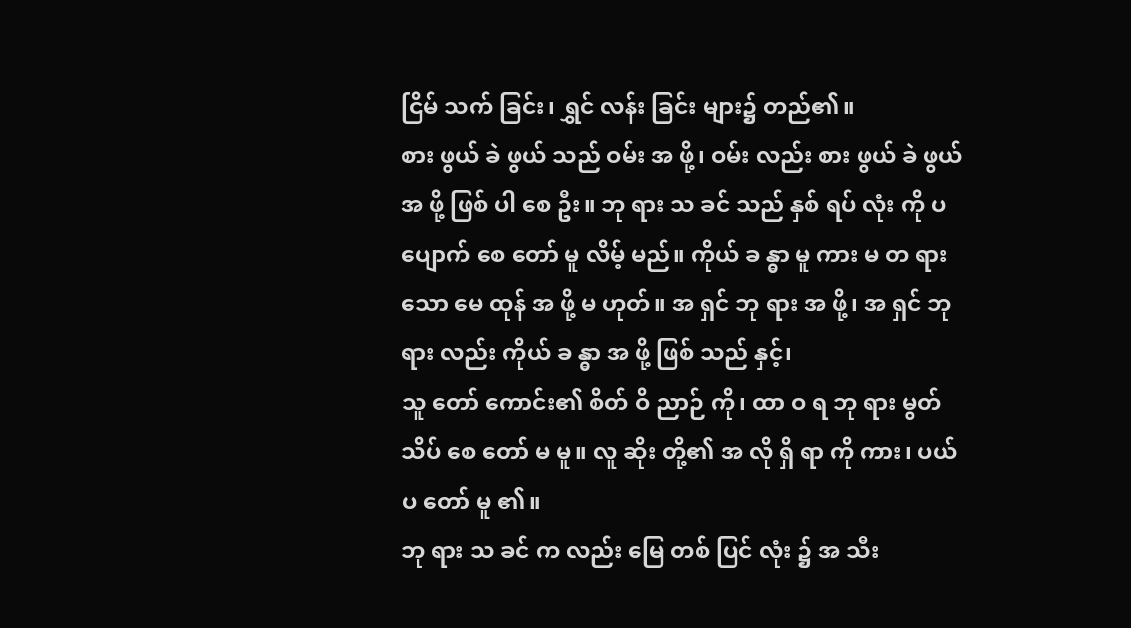ငြိမ် သက် ခြင်း၊ ရွှင် လန်း ခြင်း များ၌ တည်၏။
စား ဖွယ် ခဲ ဖွယ် သည် ဝမ်း အ ဖို့၊ ဝမ်း လည်း စား ဖွယ် ခဲ ဖွယ် အ ဖို့ ဖြစ် ပါ စေ ဦး။ ဘု ရား သ ခင် သည် နှစ် ရပ် လုံး ကို ပ ပျောက် စေ တော် မူ လိမ့် မည်။ ကိုယ် ခ န္ဓာ မူ ကား မ တ ရား သော မေ ထုန် အ ဖို့ မ ဟုတ်။ အ ရှင် ဘု ရား အ ဖို့၊ အ ရှင် ဘု ရား လည်း ကိုယ် ခ န္ဓာ အ ဖို့ ဖြစ် သည် နှင့်၊
သူ တော် ကောင်း၏ စိတ် ဝိ ညာဉ် ကို၊ ထာ ဝ ရ ဘု ရား မွတ် သိပ် စေ တော် မ မူ။ လူ ဆိုး တို့၏ အ လို ရှိ ရာ ကို ကား၊ ပယ် ပ တော် မူ ၏။
ဘု ရား သ ခင် က လည်း မြေ တစ် ပြင် လုံး ၌ အ သီး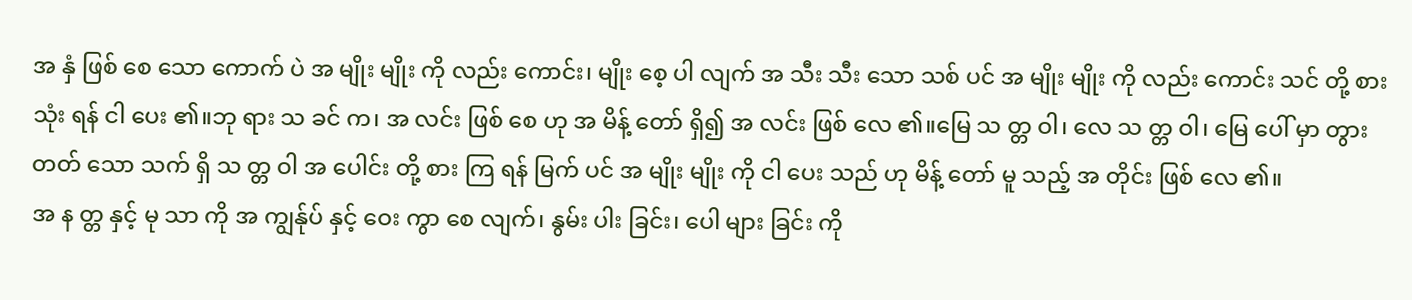အ နှံ ဖြစ် စေ သော ကောက် ပဲ အ မျိုး မျိုး ကို လည်း ကောင်း၊ မျိုး စေ့ ပါ လျက် အ သီး သီး သော သစ် ပင် အ မျိုး မျိုး ကို လည်း ကောင်း သင် တို့ စား သုံး ရန် ငါ ပေး ၏။ဘု ရား သ ခင် က၊ အ လင်း ဖြစ် စေ ဟု အ မိန့် တော် ရှိ၍ အ လင်း ဖြစ် လေ ၏။မြေ သ တ္တ ဝါ၊ လေ သ တ္တ ဝါ၊ မြေ ပေါ် မှာ တွား တတ် သော သက် ရှိ သ တ္တ ဝါ အ ပေါင်း တို့ စား ကြ ရန် မြက် ပင် အ မျိုး မျိုး ကို ငါ ပေး သည် ဟု မိန့် တော် မူ သည့် အ တိုင်း ဖြစ် လေ ၏။
အ န တ္တ နှင့် မု သာ ကို အ ကျွန်ုပ် နှင့် ဝေး ကွာ စေ လျက်၊ နွမ်း ပါး ခြင်း၊ ပေါ များ ခြင်း ကို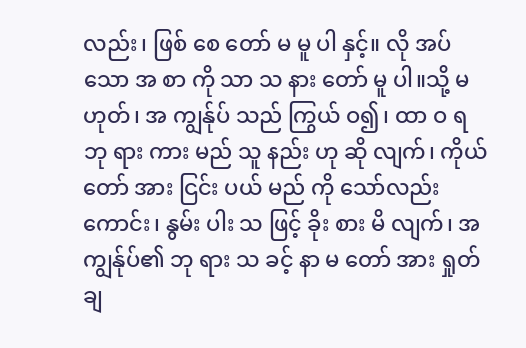လည်း၊ ဖြစ် စေ တော် မ မူ ပါ နှင့်။ လို အပ် သော အ စာ ကို သာ သ နား တော် မူ ပါ။သို့ မ ဟုတ်၊ အ ကျွန်ုပ် သည် ကြွယ် ဝ၍၊ ထာ ဝ ရ ဘု ရား ကား မည် သူ နည်း ဟု ဆို လျက်၊ ကိုယ် တော် အား ငြင်း ပယ် မည် ကို သော်လည်း ကောင်း၊ နွမ်း ပါး သ ဖြင့် ခိုး စား မိ လျက်၊ အ ကျွန်ုပ်၏ ဘု ရား သ ခင့် နာ မ တော် အား ရှုတ် ချ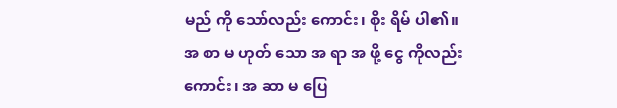မည် ကို သော်လည်း ကောင်း၊ စိုး ရိမ် ပါ၏။
အ စာ မ ဟုတ် သော အ ရာ အ ဖို့ ငွေ ကိုလည်း ကောင်း၊ အ ဆာ မ ပြေ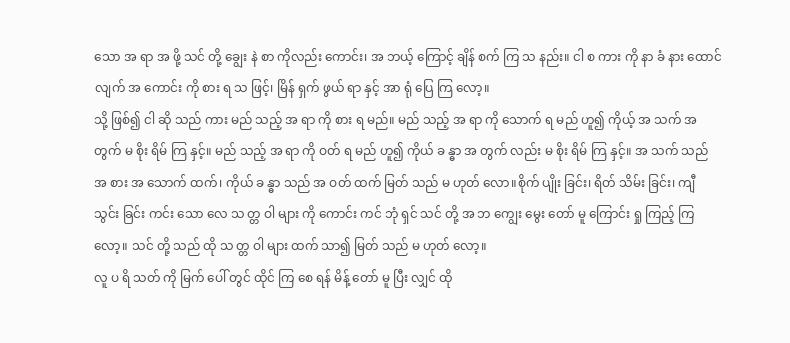သော အ ရာ အ ဖို့ သင် တို့ ချွေး နဲ စာ ကိုလည်း ကောင်း၊ အ ဘယ့် ကြောင့် ချိန် စက် ကြ သ နည်း။ ငါ စ ကား ကို နာ ခံ နား ထောင် လျက် အ ကောင်း ကို စား ရ သ ဖြင့်၊ မြိန် ရှက် ဖွယ် ရာ နှင့် အာ ရုံ ပြေ ကြ လော့။
သို့ ဖြစ်၍ ငါ ဆို သည် ကား မည် သည့် အ ရာ ကို စား ရ မည်။ မည် သည့် အ ရာ ကို သောက် ရ မည် ဟူ၍ ကိုယ့် အ သက် အ တွက် မ စိုး ရိမ် ကြ နှင့်။ မည် သည့် အ ရာ ကို ဝတ် ရ မည် ဟူ၍ ကိုယ် ခ န္ဓာ အ တွက် လည်း မ စိုး ရိမ် ကြ နှင့်။ အ သက် သည် အ စား အ သောက် ထက်၊ ကိုယ် ခ န္ဓာ သည် အ ဝတ် ထက် မြတ် သည် မ ဟုတ် လော။စိုက် ပျိုး ခြင်း၊ ရိတ် သိမ်း ခြင်း၊ ကျီ သွင်း ခြင်း ကင်း သော လေ သ တ္တ ဝါ များ ကို ကောင်း ကင် ဘုံ ရှင် သင် တို့ အ ဘ ကျွေး မွေး တော် မူ ကြောင်း ရှု ကြည့် ကြ လော့။ သင် တို့ သည် ထို သ တ္တ ဝါ များ ထက် သာ၍ မြတ် သည် မ ဟုတ် လော့။
လူ ပ ရိ သတ် ကို မြက် ပေါ် တွင် ထိုင် ကြ စေ ရန် မိန့် တော် မူ ပြီး လျှင် ထို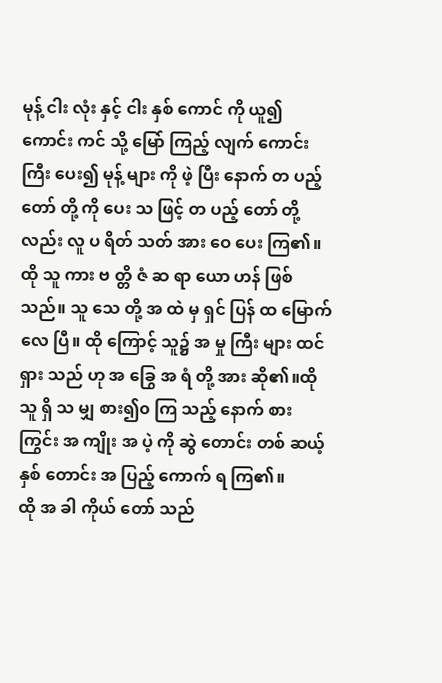မုန့် ငါး လုံး နှင့် ငါး နှစ် ကောင် ကို ယူ၍ ကောင်း ကင် သို့ မြော် ကြည့် လျက် ကောင်း ကြီး ပေး၍ မုန့် များ ကို ဖဲ့ ပြီး နောက် တ ပည့် တော် တို့ ကို ပေး သ ဖြင့် တ ပည့် တော် တို့ လည်း လူ ပ ရိတ် သတ် အား ဝေ ပေး ကြ၏။ထို သူ ကား ဗ တ္တိ ဇံ ဆ ရာ ယော ဟန် ဖြစ် သည်။ သူ သေ တို့ အ ထဲ မှ ရှင် ပြန် ထ မြောက် လေ ပြီ။ ထို ကြောင့် သူ၌ အ မှု ကြီး များ ထင် ရှား သည် ဟု အ ခြွေ အ ရံ တို့ အား ဆို၏။ထို သူ ရှိ သ မျှ စား၍၀ ကြ သည့် နောက် စား ကြွင်း အ ကျိုး အ ပဲ့ ကို ဆွဲ တောင်း တစ် ဆယ့် နှစ် တောင်း အ ပြည့် ကောက် ရ ကြ၏။
ထို အ ခါ ကိုယ် တော် သည်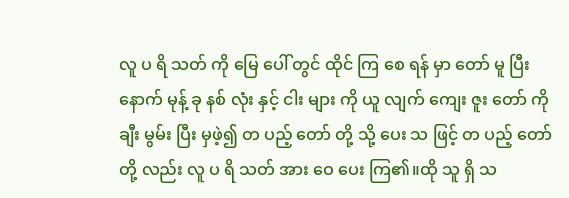လူ ပ ရိ သတ် ကို မြေ ပေါ် တွင် ထိုင် ကြ စေ ရန် မှာ တော် မူ ပြီး နောက် မုန့် ခု နစ် လုံး နှင့် ငါး များ ကို ယူ လျက် ကျေး ဇူး တော် ကို ချီး မွမ်း ပြီး မှဖဲ့၍ တ ပည့် တော် တို့ သို့ ပေး သ ဖြင့် တ ပည့် တော် တို့ လည်း လူ ပ ရိ သတ် အား ဝေ ပေး ကြ၏။ထို သူ ရှိ သ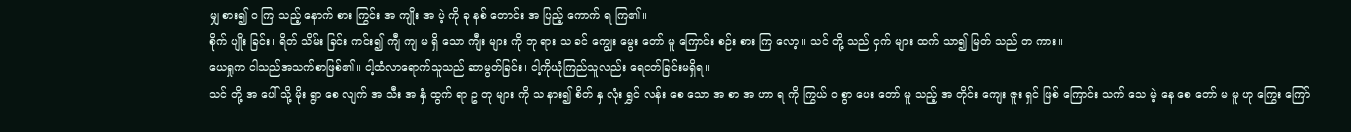မျှ စား၍ ဝ ကြ သည့် နောက် စား ကြွင်း အ ကျိုး အ ပဲ့ ကို ခု နစ် တောင်း အ ပြည့် ကောက် ရ ကြ၏။
စိုက် ပျိုး ခြင်း၊ ရိတ် သိမ်း ခြင်း ကင်း၍ ကျီ ကျ မ ရှိ သော ကျီး များ ကို ဘု ရား သ ခင် ကျွေး မွေး တော် မူ ကြောင်း စဉ်း စား ကြ လော့။ သင် တို့ သည် ငှက် များ ထက် သာ၍ မြတ် သည် တ ကား။
ယေရှုက ငါသည်အသက်စာဖြစ်၏။ ငါ့ထံလာရောက်သူသည် ဆာမွတ်ခြင်း၊ ငါ့ကိုယုံကြည်သူလည်း ရေငတ်ခြင်းမရှိရ။
သင် တို့ အ ပေါ် သို့ မိုး ရွာ စေ လျက် အ သီး အ နှံ ထွက် ရာ ဥ တု များ ကို သ နား၍ စိတ် နှ လုံး ရွှင် လန်း စေ သော အ စာ အ ဟာ ရ ကို ကြွယ် ဝ စွာ ပေး တော် မူ သည့် အ တိုင်း ကျေး ဇူး ရှင် ဖြစ် ကြောင်း သက် သေ မဲ့ နေ စေ တော် မ မူ ဟု ကြွေး ကြော်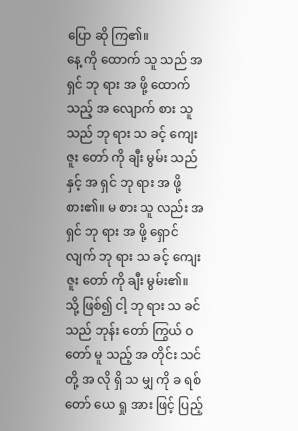ပြော ဆို ကြ၏။
နေ့ ကို ထောက် သူ သည် အ ရှင် ဘု ရား အ ဖို့ ထောက် သည့် အ လျောက် စား သူ သည် ဘု ရား သ ခင့် ကျေး ဇူး တော် ကို ချီး မွမ်း သည် နှင့် အ ရှင် ဘု ရား အ ဖို့ စား၏။ မ စား သူ လည်း အ ရှင် ဘု ရား အ ဖို့ ရှောင် လျက် ဘု ရား သ ခင့် ကျေး ဇူး တော် ကို ချီး မွမ်း၏။
သို့ ဖြစ်၍ ငါ့ ဘု ရား သ ခင် သည် ဘုန်း တော် ကြွယ် ဝ တော် မူ သည့် အ တိုင်း သင် တို့ အ လို ရှိ သ မျှ ကို ခ ရစ် တော် ယေ ရှု အား ဖြင့် ပြည့်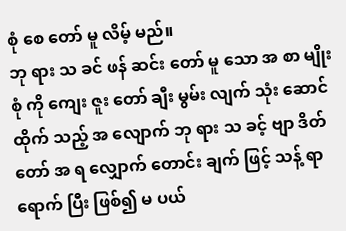စုံ စေ တော် မူ လိမ့် မည်။
ဘု ရား သ ခင် ဖန် ဆင်း တော် မူ သော အ စာ မျိုး စုံ ကို ကျေး ဇူး တော် ချီး မွမ်း လျက် သုံး ဆောင် ထိုက် သည့် အ လျောက် ဘု ရား သ ခင့် ဗျာ ဒိတ် တော် အ ရ လျှောက် တောင်း ချက် ဖြင့် သန့် ရာ ရောက် ပြီး ဖြစ်၍ မ ပယ်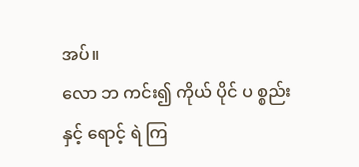အပ်။
လော ဘ ကင်း၍ ကိုယ် ပိုင် ပ စ္စည်း နှင့် ရောင့် ရဲ ကြ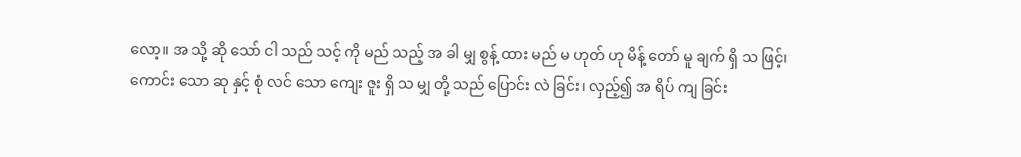လော့။ အ သို့ ဆို သော် ငါ သည် သင့် ကို မည် သည့် အ ခါ မျှ စွန့် ထား မည် မ ဟုတ် ဟု မိန့် တော် မူ ချက် ရှိ သ ဖြင့်၊
ကောင်း သော ဆု နှင့် စုံ လင် သော ကျေး ဇူး ရှိ သ မျှ တို့ သည် ပြောင်း လဲ ခြင်း၊ လှည့်၍ အ ရိပ် ကျ ခြင်း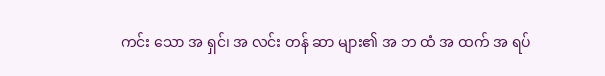ကင်း သော အ ရှင်၊ အ လင်း တန် ဆာ များ၏ အ ဘ ထံ အ ထက် အ ရပ်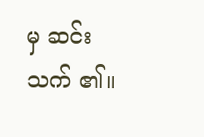မှ ဆင်း သက် ၏။